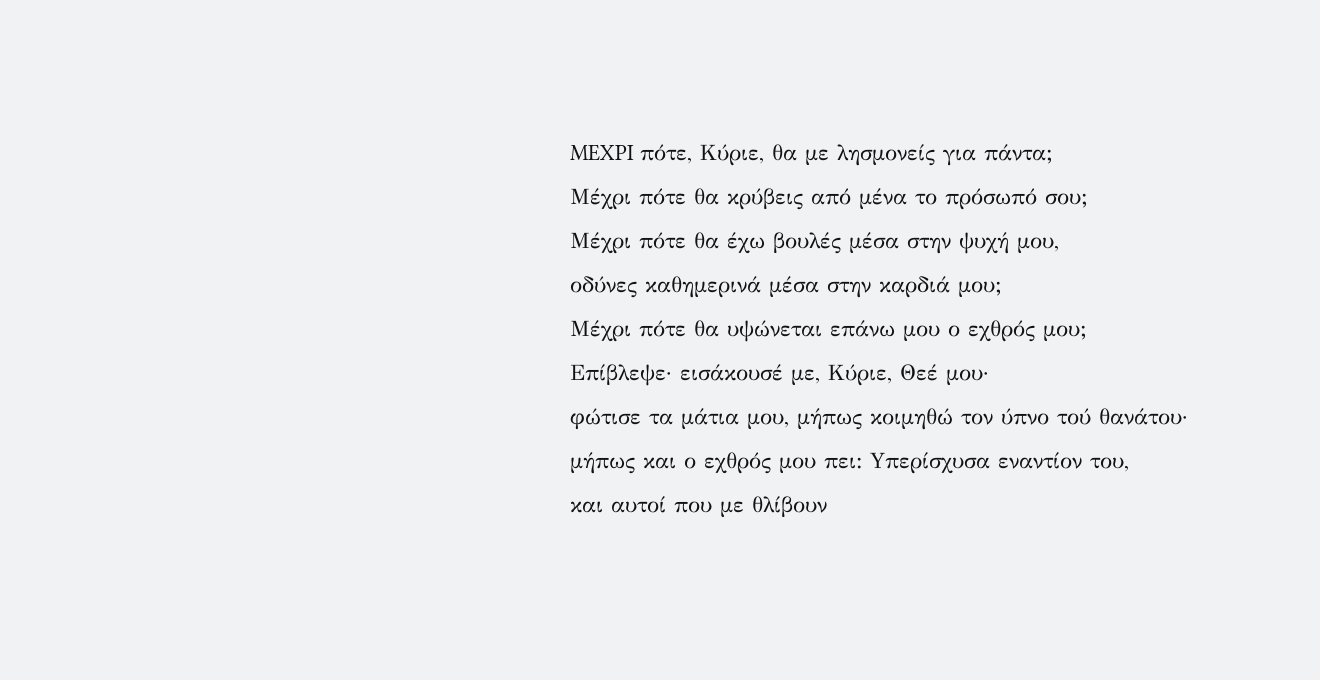MEXPI πότε, Kύριε, θα με λησμονείς για πάντα;
Mέχρι πότε θα κρύβεις από μένα το πρόσωπό σου;
Mέχρι πότε θα έχω βουλές μέσα στην ψυχή μου,
οδύνες καθημερινά μέσα στην καρδιά μου;
Mέχρι πότε θα υψώνεται επάνω μου ο εχθρός μου;
Eπίβλεψε· εισάκουσέ με, Kύριε, Θεέ μου·
φώτισε τα μάτια μου, μήπως κοιμηθώ τον ύπνο τού θανάτου·
μήπως και ο εχθρός μου πει: Yπερίσχυσα εναντίον του,
και αυτοί που με θλίβουν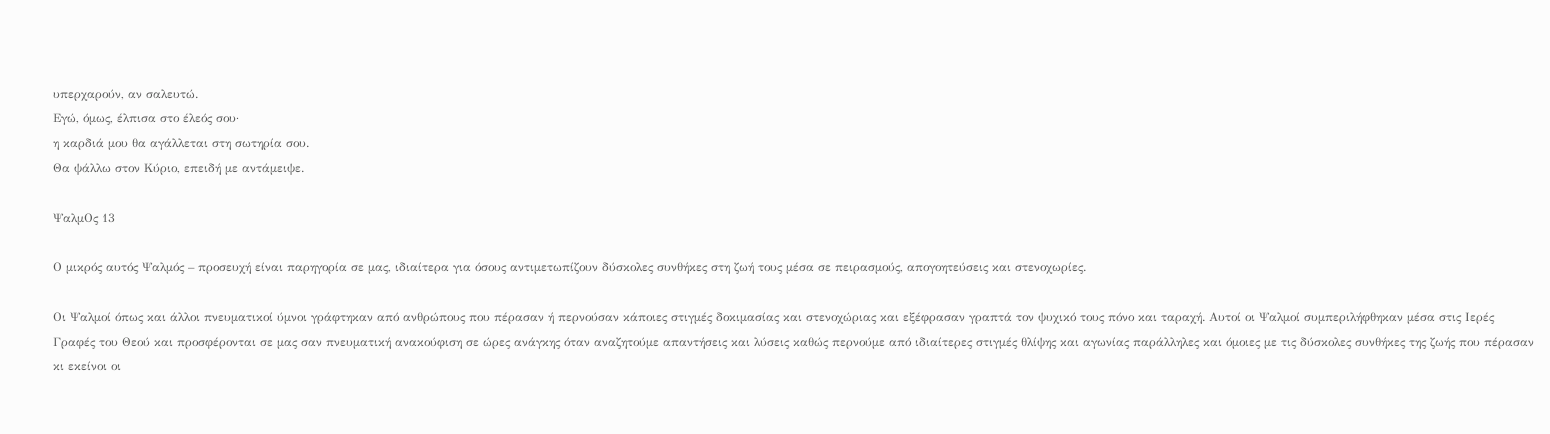υπερχαρούν, αν σαλευτώ.
Eγώ, όμως, έλπισα στο έλεός σου·
η καρδιά μου θα αγάλλεται στη σωτηρία σου.
Θα ψάλλω στον Kύριο, επειδή με αντάμειψε.

ΨαλμΟς 13

Ο μικρός αυτός Ψαλμός – προσευχή είναι παρηγορία σε μας, ιδιαίτερα για όσους αντιμετωπίζουν δύσκολες συνθήκες στη ζωή τους μέσα σε πειρασμούς, απογοητεύσεις και στενοχωρίες.

Οι Ψαλμοί όπως και άλλοι πνευματικοί ύμνοι γράφτηκαν από ανθρώπους που πέρασαν ή περνούσαν κάποιες στιγμές δοκιμασίας και στενοχώριας και εξέφρασαν γραπτά τον ψυχικό τους πόνο και ταραχή. Αυτοί οι Ψαλμοί συμπεριλήφθηκαν μέσα στις Ιερές Γραφές του Θεού και προσφέρονται σε μας σαν πνευματική ανακούφιση σε ώρες ανάγκης όταν αναζητούμε απαντήσεις και λύσεις καθώς περνούμε από ιδιαίτερες στιγμές θλίψης και αγωνίας παράλληλες και όμοιες με τις δύσκολες συνθήκες της ζωής που πέρασαν κι εκείνοι οι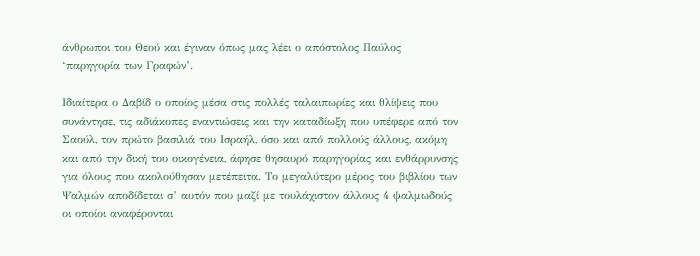άνθρωποι του Θεού και έγιναν όπως μας λέει ο απόστολος Παύλος ‘παρηγορία των Γραφών’.

Ιδιαίτερα ο Δαβίδ ο οποίος μέσα στις πολλές ταλαιπωρίες και θλίψεις που συνάντησε, τις αδιάκοπες εναντιώσεις και την καταδίωξη που υπέφερε από τον Σαούλ, τον πρώτο βασιλιά του Ισραήλ, όσο και από πολλούς άλλους, ακόμη και από την δική του οικογένεια, άφησε θησαυρό παρηγορίας και ενθάρρυνσης για όλους που ακολούθησαν μετέπειτα. Το μεγαλύτερο μέρος του βιβλίου των Ψαλμών αποδίδεται σ’ αυτόν που μαζί με τουλάχιστον άλλους 4 ψαλμωδούς οι οποίοι αναφέρονται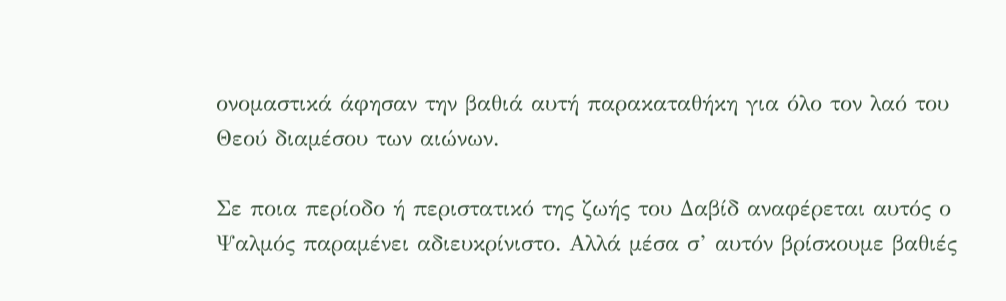ονομαστικά άφησαν την βαθιά αυτή παρακαταθήκη για όλο τον λαό του Θεού διαμέσου των αιώνων.

Σε ποια περίοδο ή περιστατικό της ζωής του Δαβίδ αναφέρεται αυτός ο Ψαλμός παραμένει αδιευκρίνιστο. Αλλά μέσα σ’ αυτόν βρίσκουμε βαθιές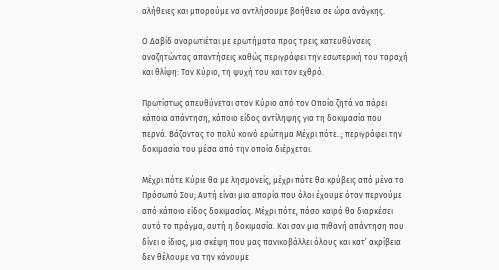αλήθειες και μπορούμε να αντλήσουμε βοήθεια σε ώρα ανάγκης.

Ο Δαβίδ αναρωτιέται με ερωτήματα προς τρεις κατευθύνσεις αναζητώντας απαντήσεις καθώς περιγράφει την εσωτερική του ταραχή και θλίψη: Τον Κύριο, τη ψυχή του και τον εχθρό.

Πρωτίστως απευθύνεται στον Κύριο από τον Οποίο ζητά να πάρει κάποια απάντηση, κάποιο είδος αντίληψης για τη δοκιμασία που περνά. Βάζοντας το πολύ κοινό ερώτημα Μέχρι πότε..; περιγράφει την δοκιμασία του μέσα από την οποία διέρχεται.

Μέχρι πότε Κύριε θα με λησμονείς, μέχρι πότε θα κρύβεις από μένα το Πρόσωπό Σου; Αυτή είναι μια απορία που όλοι έχουμε όταν περνούμε από κάποιο είδος δοκιμασίας. Μέχρι πότε, πόσο καιρό θα διαρκέσει αυτό το πράγμα, αυτή η δοκιμασία. Και σαν μια πιθανή απάντηση που δίνει ο ίδιος, μια σκέψη που μας πανικοβάλλει όλους και κατ’ ακρίβεια δεν θέλουμε να την κάνουμε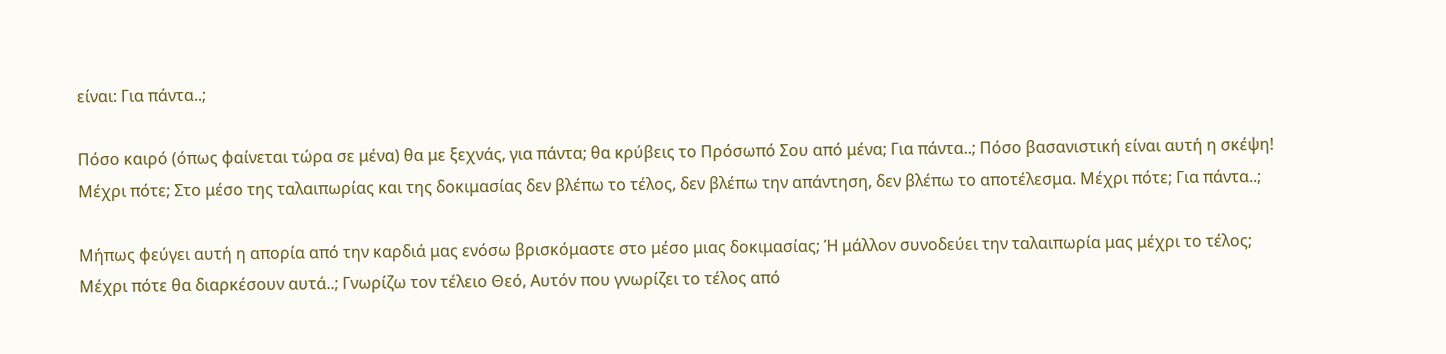είναι: Για πάντα..;

Πόσο καιρό (όπως φαίνεται τώρα σε μένα) θα με ξεχνάς, για πάντα; θα κρύβεις το Πρόσωπό Σου από μένα; Για πάντα..; Πόσο βασανιστική είναι αυτή η σκέψη! Μέχρι πότε; Στο μέσο της ταλαιπωρίας και της δοκιμασίας δεν βλέπω το τέλος, δεν βλέπω την απάντηση, δεν βλέπω το αποτέλεσμα. Μέχρι πότε; Για πάντα..;

Μήπως φεύγει αυτή η απορία από την καρδιά μας ενόσω βρισκόμαστε στο μέσο μιας δοκιμασίας; Ή μάλλον συνοδεύει την ταλαιπωρία μας μέχρι το τέλος; Μέχρι πότε θα διαρκέσουν αυτά..; Γνωρίζω τον τέλειο Θεό, Αυτόν που γνωρίζει το τέλος από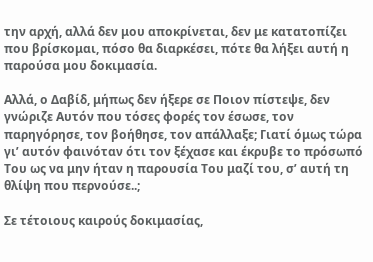την αρχή, αλλά δεν μου αποκρίνεται, δεν με κατατοπίζει που βρίσκομαι, πόσο θα διαρκέσει, πότε θα λήξει αυτή η παρούσα μου δοκιμασία.

Αλλά, ο Δαβίδ, μήπως δεν ήξερε σε Ποιον πίστεψε, δεν γνώριζε Αυτόν που τόσες φορές τον έσωσε, τον παρηγόρησε, τον βοήθησε, τον απάλλαξε; Γιατί όμως τώρα γι’ αυτόν φαινόταν ότι τον ξέχασε και έκρυβε το πρόσωπό Του ως να μην ήταν η παρουσία Του μαζί του, σ’ αυτή τη θλίψη που περνούσε..;

Σε τέτοιους καιρούς δοκιμασίας,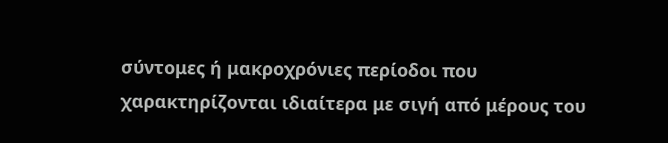σύντομες ή μακροχρόνιες περίοδοι που χαρακτηρίζονται ιδιαίτερα με σιγή από μέρους του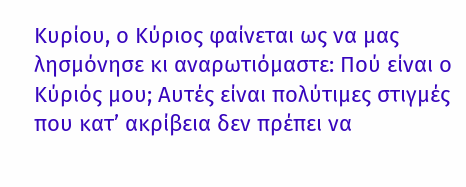Κυρίου, ο Κύριος φαίνεται ως να μας λησμόνησε κι αναρωτιόμαστε: Πού είναι ο Κύριός μου; Αυτές είναι πολύτιμες στιγμές που κατ’ ακρίβεια δεν πρέπει να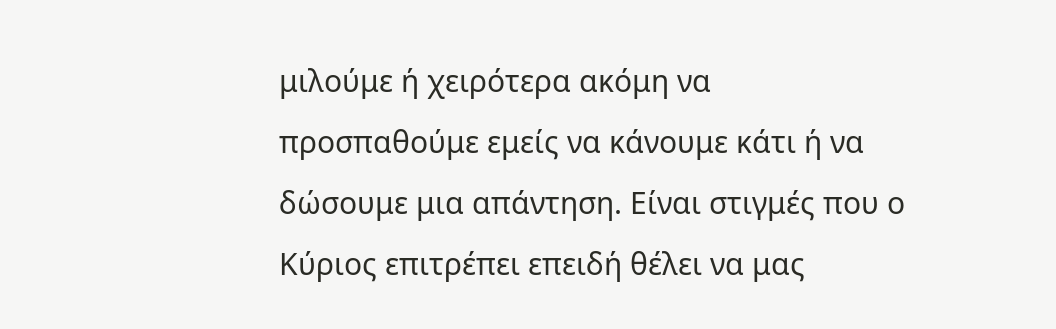μιλούμε ή χειρότερα ακόμη να προσπαθούμε εμείς να κάνουμε κάτι ή να δώσουμε μια απάντηση. Είναι στιγμές που ο Κύριος επιτρέπει επειδή θέλει να μας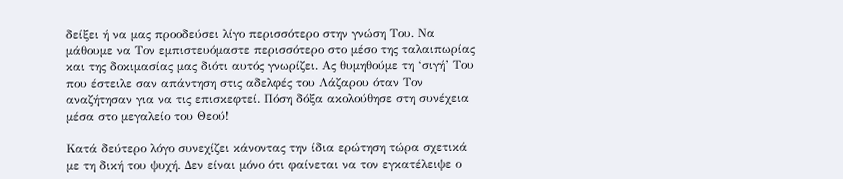δείξει ή να μας προοδεύσει λίγο περισσότερο στην γνώση Του. Να μάθουμε να Τον εμπιστευόμαστε περισσότερο στο μέσο της ταλαιπωρίας και της δοκιμασίας μας διότι αυτός γνωρίζει. Ας θυμηθούμε τη ‘σιγή’ Του που έστειλε σαν απάντηση στις αδελφές του Λάζαρου όταν Τον αναζήτησαν για να τις επισκεφτεί. Πόση δόξα ακολούθησε στη συνέχεια μέσα στο μεγαλείο του Θεού!

Κατά δεύτερο λόγο συνεχίζει κάνοντας την ίδια ερώτηση τώρα σχετικά με τη δική του ψυχή. Δεν είναι μόνο ότι φαίνεται να τον εγκατέλειψε ο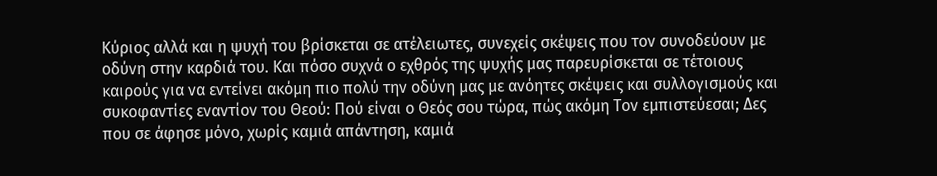Κύριος αλλά και η ψυχή του βρίσκεται σε ατέλειωτες, συνεχείς σκέψεις που τον συνοδεύουν με οδύνη στην καρδιά του. Και πόσο συχνά ο εχθρός της ψυχής μας παρευρίσκεται σε τέτοιους καιρούς για να εντείνει ακόμη πιο πολύ την οδύνη μας με ανόητες σκέψεις και συλλογισμούς και  συκοφαντίες εναντίον του Θεού: Πού είναι ο Θεός σου τώρα, πώς ακόμη Τον εμπιστεύεσαι; Δες που σε άφησε μόνο, χωρίς καμιά απάντηση, καμιά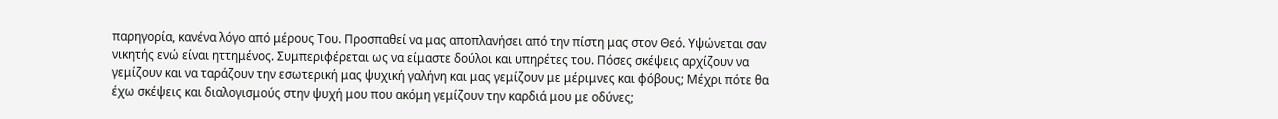παρηγορία, κανένα λόγο από μέρους Του. Προσπαθεί να μας αποπλανήσει από την πίστη μας στον Θεό. Υψώνεται σαν νικητής ενώ είναι ηττημένος. Συμπεριφέρεται ως να είμαστε δούλοι και υπηρέτες του. Πόσες σκέψεις αρχίζουν να γεμίζουν και να ταράζουν την εσωτερική μας ψυχική γαλήνη και μας γεμίζουν με μέριμνες και φόβους; Μέχρι πότε θα έχω σκέψεις και διαλογισμούς στην ψυχή μου που ακόμη γεμίζουν την καρδιά μου με οδύνες;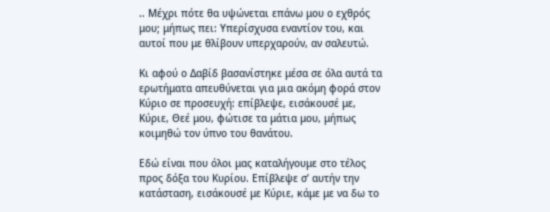.. Μέχρι πότε θα υψώνεται επάνω μου ο εχθρός μου; μήπως πει: Υπερίσχυσα εναντίον του, και αυτοί που με θλίβουν υπερχαρούν, αν σαλευτώ.

Κι αφού ο Δαβίδ βασανίστηκε μέσα σε όλα αυτά τα ερωτήματα απευθύνεται για μια ακόμη φορά στον Κύριο σε προσευχή: επίβλεψε, εισάκουσέ με, Κύριε, Θεέ μου, φώτισε τα μάτια μου, μήπως κοιμηθώ τον ύπνο του θανάτου.

Εδώ είναι που όλοι μας καταλήγουμε στο τέλος προς δόξα του Κυρίου. Επίβλεψε σ’ αυτήν την κατάσταση, εισάκουσέ με Κύριε, κάμε με να δω το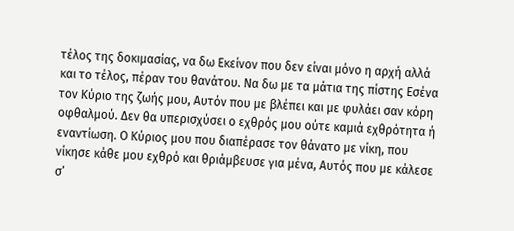τέλος της δοκιμασίας, να δω Εκείνον που δεν είναι μόνο η αρχή αλλά και το τέλος, πέραν του θανάτου. Να δω με τα μάτια της πίστης Εσένα τον Κύριο της ζωής μου, Αυτόν που με βλέπει και με φυλάει σαν κόρη οφθαλμού. Δεν θα υπερισχύσει ο εχθρός μου ούτε καμιά εχθρότητα ή εναντίωση. Ο Κύριος μου που διαπέρασε τον θάνατο με νίκη, που νίκησε κάθε μου εχθρό και θριάμβευσε για μένα, Αυτός που με κάλεσε σ’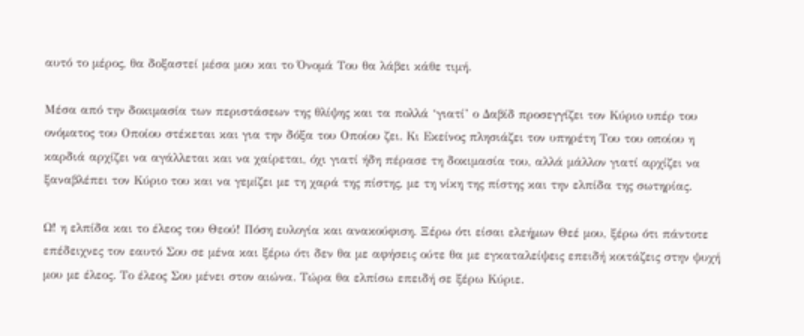αυτό το μέρος, θα δοξαστεί μέσα μου και το Όνομά Του θα λάβει κάθε τιμή.

Μέσα από την δοκιμασία των περιστάσεων της θλίψης και τα πολλά ‘γιατί’ ο Δαβίδ προσεγγίζει τον Κύριο υπέρ του ονόματος του Οποίου στέκεται και για την δόξα του Οποίου ζει. Κι Εκείνος πλησιάζει τον υπηρέτη Του του οποίου η καρδιά αρχίζει να αγάλλεται και να χαίρεται, όχι γιατί ήδη πέρασε τη δοκιμασία του, αλλά μάλλον γιατί αρχίζει να ξαναβλέπει τον Κύριο του και να γεμίζει με τη χαρά της πίστης, με τη νίκη της πίστης και την ελπίδα της σωτηρίας.

Ω! η ελπίδα και το έλεος του Θεού! Πόση ευλογία και ανακούφιση. Ξέρω ότι είσαι ελεήμων Θεέ μου, ξέρω ότι πάντοτε επέδειχνες τον εαυτό Σου σε μένα και ξέρω ότι δεν θα με αφήσεις ούτε θα με εγκαταλείψεις επειδή κοιτάζεις στην ψυχή μου με έλεος. Το έλεος Σου μένει στον αιώνα. Τώρα θα ελπίσω επειδή σε ξέρω Κύριε.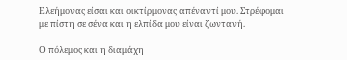Ελεήμονας είσαι και οικτίρμονας απέναντί μου. Στρέφομαι με πίστη σε σένα και η ελπίδα μου είναι ζωντανή.

Ο πόλεμος και η διαμάχη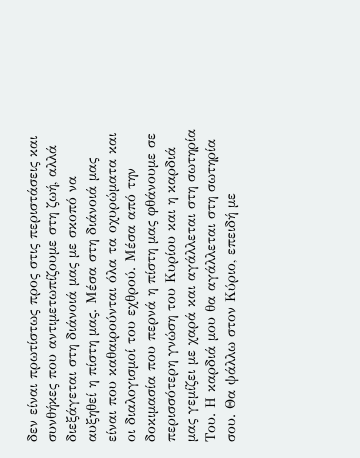δεν είναι πρωτίστως προς στις περιστάσεις και συνθήκες που αντιμετωπίζουμε στη ζωή, αλλά διεξάγεται στη διάνοιά μας με σκοπό να αυξηθεί η πίστη μας. Μέσα στη διάνοιά μας είναι που καθαιρούνται όλα τα οχυρώματα και οι διαλογισμοί του εχθρού. Μέσα από την δοκιμασία που περνά η πίστη μας φθάνουμε σε περισσότερη γνώση του Κυρίου και η καρδιά μας γεμίζει με χαρά και αγάλλεται στη σωτηρία Του. Η καρδιά μου θα αγάλλεται στη σωτηρία σου. Θα ψάλλω στον Κύριο, επειδή με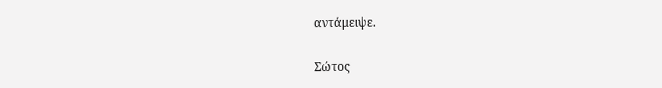αντάμειψε.

Σώτος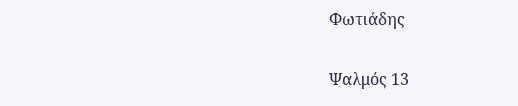Φωτιάδης

Ψαλμός 13